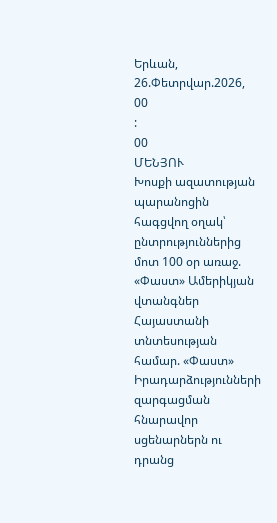Երևան, 26.Փետրվար.2026,
00
:
00
ՄԵՆՅՈՒ
Խոսքի ազատության պարանոցին հագցվող օղակ՝ ընտրություններից մոտ 100 օր առաջ. «Փաստ» Ամերիկյան վտանգներ Հայաստանի տնտեսության համար. «Փաստ» Իրադարձությունների զարգացման հնարավոր սցենարներն ու դրանց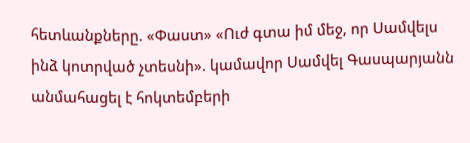հետևանքները. «Փաստ» «Ուժ գտա իմ մեջ, որ Սամվելս ինձ կոտրված չտեսնի». կամավոր Սամվել Գասպարյանն անմահացել է հոկտեմբերի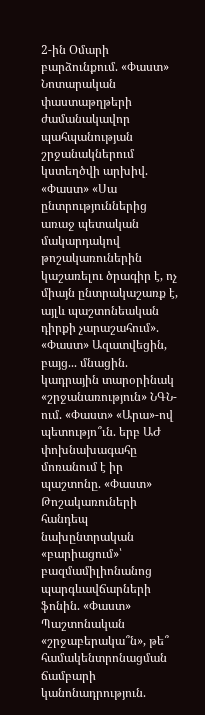2-ին Օմարի բարձունքում. «Փաստ» Նոտարական փաստաթղթերի ժամանակավոր պահպանության շրջանակներում կստեղծվի արխիվ. «Փաստ» «Սա ընտրություններից առաջ պետական մակարդակով թոշակառուներին կաշառելու ծրագիր է, ոչ միայն ընտրակաշառք է, այլև պաշտոնեական դիրքի չարաշահում». «Փաստ» Ազատվեցին, բայց... մնացին. կադրային տարօրինակ «շրջանառություն» ՆԳՆ-ում. «Փաստ» «Արա»-ով պետությո՞ւն. երբ ԱԺ փոխնախագահը մոռանում է իր պաշտոնը. «Փաստ» Թոշակառուների հանդեպ նախընտրական «բարիացում»՝ բազմամիլիոնանոց պարգևավճարների ֆոնին. «Փաստ» Պաշտոնական «շրջաբերակա՞ն», թե՞ համակենտրոնացման ճամբարի կանոնադրություն.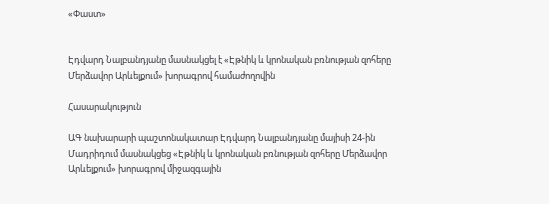«Փաստ»


Էդվարդ Նալբանդյանը մասնակցել է «Էթնիկ և կրոնական բռնության զոհերը Մերձավոր Արևելքում» խորագրով համաժողովին

Հասարակություն

ԱԳ նախարարի պաշտոնակատար Էդվարդ Նալբանդյանը մայիսի 24-ին Մադրիդում մասնակցեց «Էթնիկ և կրոնական բռնության զոհերը Մերձավոր Արևելքում» խորագրով միջազգային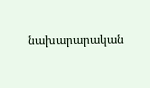նախարարական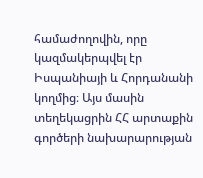համաժողովին, որը կազմակերպվել էր Իսպանիայի և Հորդանանի կողմից։ Այս մասին տեղեկացրին ՀՀ արտաքին գործերի նախարարության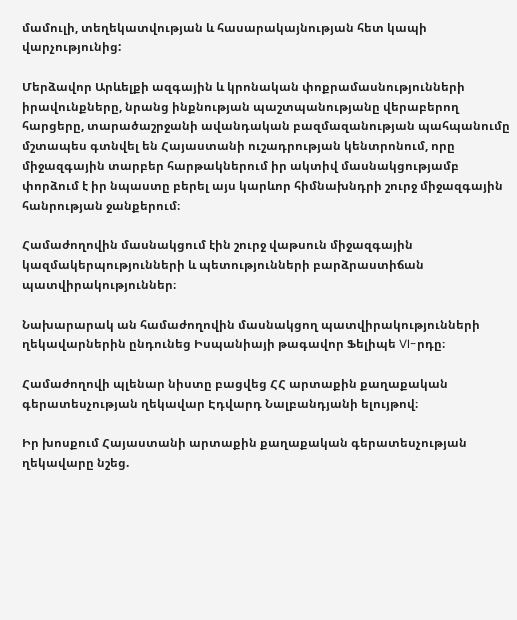մամուլի, տեղեկատվության և հասարակայնության հետ կապի վարչությունից:

Մերձավոր Արևելքի ազգային և կրոնական փոքրամասնությունների իրավունքները, նրանց ինքնության պաշտպանությանը վերաբերող հարցերը, տարածաշրջանի ավանդական բազմազանության պահպանումը մշտապես գտնվել են Հայաստանի ուշադրության կենտրոնում, որը միջազգային տարբեր հարթակներում իր ակտիվ մասնակցությամբ փորձում է իր նպաստը բերել այս կարևոր հիմնախնդրի շուրջ միջազգային հանրության ջանքերում։

Համաժողովին մասնակցում էին շուրջ վաթսուն միջազգային կազմակերպությունների և պետությունների բարձրաստիճան պատվիրակություններ։

Նախարարակ ան համաժողովին մասնակցող պատվիրակությունների ղեկավարներին ընդունեց Իսպանիայի թագավոր Ֆելիպե VI-րդը։

Համաժողովի պլենար նիստը բացվեց ՀՀ արտաքին քաղաքական գերատեսչության ղեկավար Էդվարդ Նալբանդյանի ելույթով։

Իր խոսքում Հայաստանի արտաքին քաղաքական գերատեսչության ղեկավարը նշեց.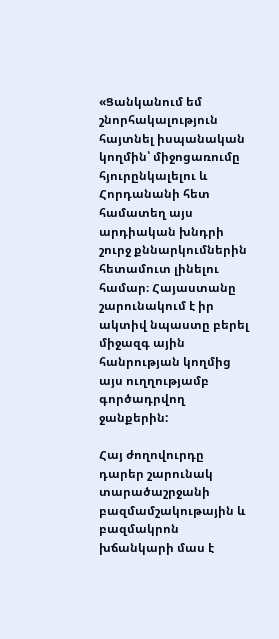«Ցանկանում եմ շնորհակալություն հայտնել իսպանական կողմին՝ միջոցառումը հյուրընկալելու և Հորդանանի հետ համատեղ այս արդիական խնդրի շուրջ քննարկումներին հետամուտ լինելու համար։ Հայաստանը շարունակում է իր ակտիվ նպաստը բերել միջազգ ային հանրության կողմից այս ուղղությամբ գործադրվող ջանքերին:

Հայ ժողովուրդը դարեր շարունակ տարածաշրջանի բազմամշակութային և բազմակրոն խճանկարի մաս է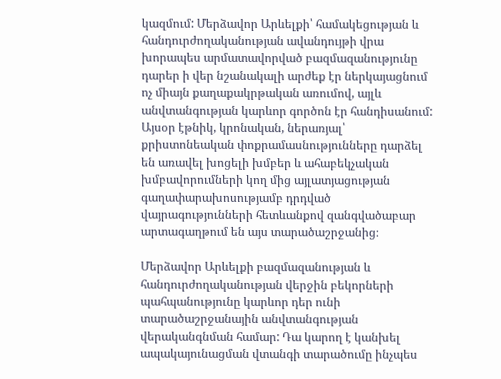կազմում: Մերձավոր Արևելքի՝ համակեցության և հանդուրժողականության ավանդույթի վրա խորապես արմատավորված բազմազանությունը դարեր ի վեր նշանակալի արժեք էր ներկայացնում ոչ միայն քաղաքակրթական առումով, այլև անվտանգության կարևոր գործոն էր հանդիսանում: Այսօր էթնիկ, կրոնական, ներառյալ՝ քրիստոնեական փոքրամասնությունները դարձել են առավել խոցելի խմբեր և ահաբեկչական խմբավորումների կող մից այլատյացության գաղափարախոսությամբ դրդված վայրագությունների հետևանքով զանգվածաբար արտագաղթում են այս տարածաշրջանից։

Մերձավոր Արևելքի բազմազանության և հանդուրժողականության վերջին բեկորների պահպանությունը կարևոր դեր ունի տարածաշրջանային անվտանգության վերականգնման համար: Դա կարող է կանխել ապակայունացման վտանգի տարածումը ինչպես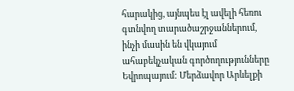հարակից, այնպես էլ ավելի հեռու գտնվող տարածաշրջաններում, ինչի մասին են վկայում ահաբեկչական գործողությունները Եվրոպայում: Մերձավոր Արևելքի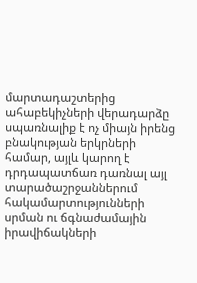մարտադաշտերից ահաբեկիչների վերադարձը սպառնալիք է ոչ միայն իրենց բնակության երկրների համար, այլև կարող է դրդապատճառ դառնալ այլ տարածաշրջաններում հակամարտությունների սրման ու ճգնաժամային իրավիճակների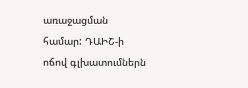առաջացման համար: ԴԱԻՇ-ի ոճով գլխատումներն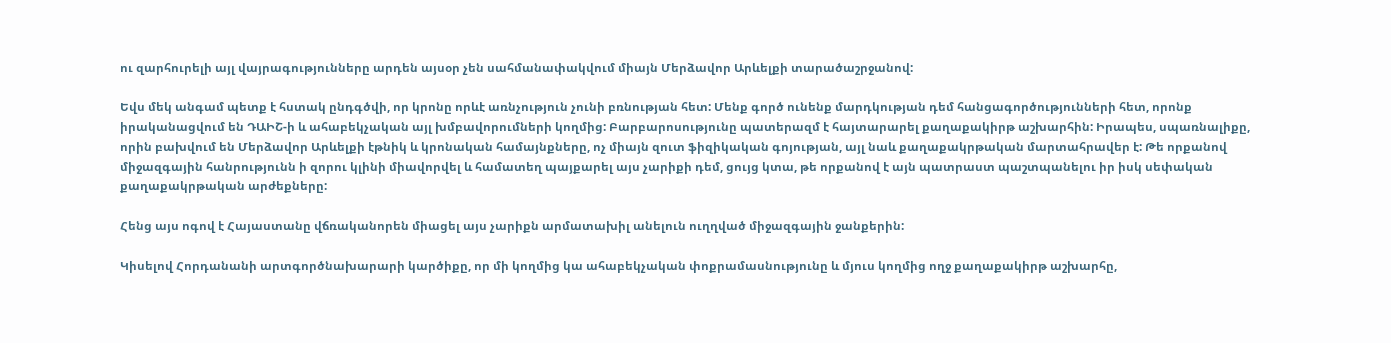ու զարհուրելի այլ վայրագությունները արդեն այսօր չեն սահմանափակվում միայն Մերձավոր Արևելքի տարածաշրջանով:

Եվս մեկ անգամ պետք է հստակ ընդգծվի, որ կրոնը որևէ առնչություն չունի բռնության հետ: Մենք գործ ունենք մարդկության դեմ հանցագործությունների հետ, որոնք իրականացվում են ԴԱԻՇ-ի և ահաբեկչական այլ խմբավորումների կողմից: Բարբարոսությունը պատերազմ է հայտարարել քաղաքակիրթ աշխարհին: Իրապես, սպառնալիքը, որին բախվում են Մերձավոր Արևելքի էթնիկ և կրոնական համայնքները, ոչ միայն զուտ ֆիզիկական գոյության, այլ նաև քաղաքակրթական մարտահրավեր է: Թե որքանով միջազգային հանրությունն ի զորու կլինի միավորվել և համատեղ պայքարել այս չարիքի դեմ, ցույց կտա, թե որքանով է այն պատրաստ պաշտպանելու իր իսկ սեփական քաղաքակրթական արժեքները:

Հենց այս ոգով է Հայաստանը վճռականորեն միացել այս չարիքն արմատախիլ անելուն ուղղված միջազգային ջանքերին:

Կիսելով Հորդանանի արտգործնախարարի կարծիքը, որ մի կողմից կա ահաբեկչական փոքրամասնությունը և մյուս կողմից ողջ քաղաքակիրթ աշխարհը,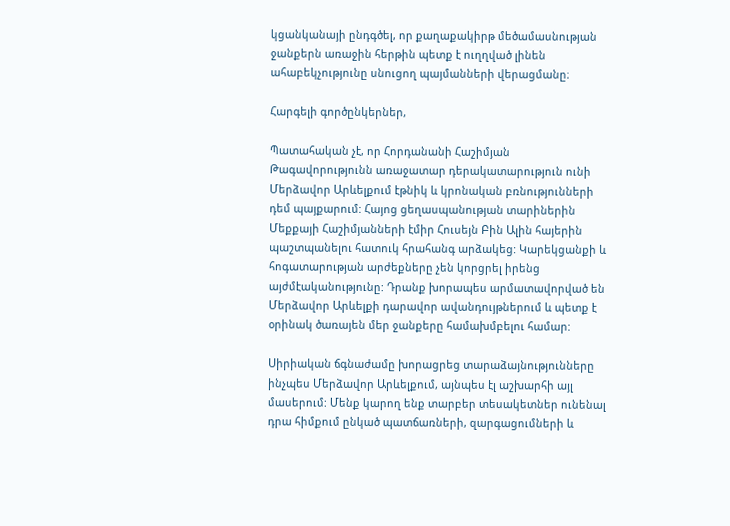կցանկանայի ընդգծել, որ քաղաքակիրթ մեծամասնության ջանքերն առաջին հերթին պետք է ուղղված լինեն ահաբեկչությունը սնուցող պայմանների վերացմանը։

Հարգելի գործընկերներ,

Պատահական չէ, որ Հորդանանի Հաշիմյան Թագավորությունն առաջատար դերակատարություն ունի Մերձավոր Արևելքում էթնիկ և կրոնական բռնությունների դեմ պայքարում: Հայոց ցեղասպանության տարիներին Մեքքայի Հաշիմյանների էմիր Հուսեյն Բին Ալին հայերին պաշտպանելու հատուկ հրահանգ արձակեց: Կարեկցանքի և հոգատարության արժեքները չեն կորցրել իրենց այժմէականությունը: Դրանք խորապես արմատավորված են Մերձավոր Արևելքի դարավոր ավանդույթներում և պետք է օրինակ ծառայեն մեր ջանքերը համախմբելու համար:

Սիրիական ճգնաժամը խորացրեց տարաձայնությունները ինչպես Մերձավոր Արևելքում, այնպես էլ աշխարհի այլ մասերում: Մենք կարող ենք տարբեր տեսակետներ ունենալ դրա հիմքում ընկած պատճառների, զարգացումների և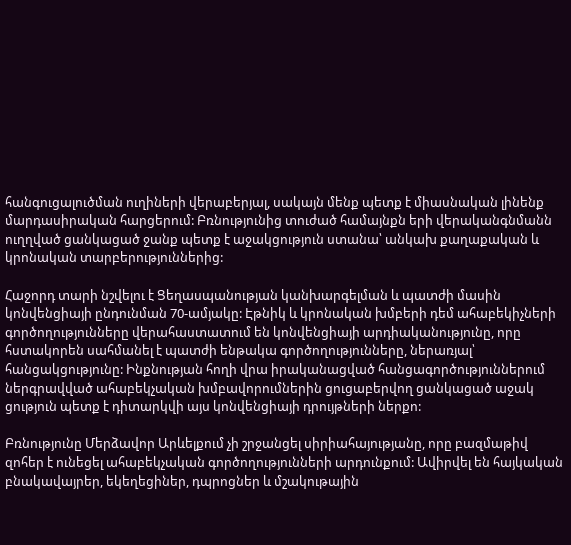հանգուցալուծման ուղիների վերաբերյալ, սակայն մենք պետք է միասնական լինենք մարդասիրական հարցերում: Բռնությունից տուժած համայնքն երի վերականգնմանն ուղղված ցանկացած ջանք պետք է աջակցություն ստանա՝ անկախ քաղաքական և կրոնական տարբերություններից:

Հաջորդ տարի նշվելու է Ցեղասպանության կանխարգելման և պատժի մասին կոնվենցիայի ընդունման 70-ամյակը: Էթնիկ և կրոնական խմբերի դեմ ահաբեկիչների գործողությունները վերահաստատում են կոնվենցիայի արդիականությունը, որը հստակորեն սահմանել է պատժի ենթակա գործողությունները, ներառյալ՝ հանցակցությունը: Ինքնության հողի վրա իրականացված հանցագործություններում ներգրավված ահաբեկչական խմբավորումներին ցուցաբերվող ցանկացած աջակ ցություն պետք է դիտարկվի այս կոնվենցիայի դրույթների ներքո:

Բռնությունը Մերձավոր Արևելքում չի շրջանցել սիրիահայությանը, որը բազմաթիվ զոհեր է ունեցել ահաբեկչական գործողությունների արդունքում: Ավիրվել են հայկական բնակավայրեր, եկեղեցիներ, դպրոցներ և մշակութային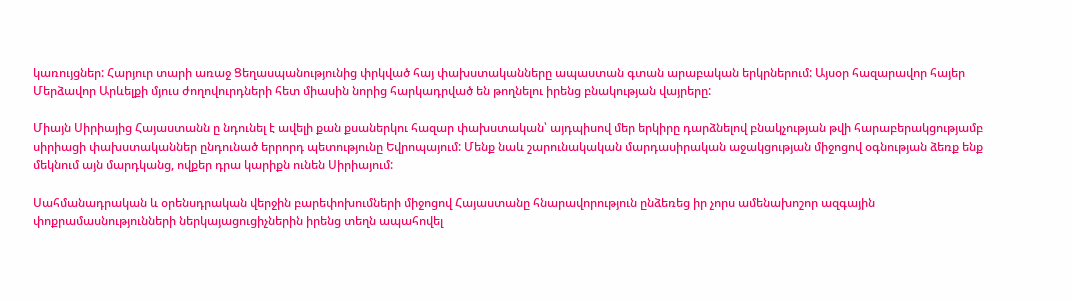կառույցներ: Հարյուր տարի առաջ Ցեղասպանությունից փրկված հայ փախստականները ապաստան գտան արաբական երկրներում: Այսօր հազարավոր հայեր Մերձավոր Արևելքի մյուս ժողովուրդների հետ միասին նորից հարկադրված են թողնելու իրենց բնակության վայրերը:

Միայն Սիրիայից Հայաստանն ը նդունել է ավելի քան քսաներկու հազար փախստական՝ այդպիսով մեր երկիրը դարձնելով բնակչության թվի հարաբերակցությամբ սիրիացի փախստականներ ընդունած երրորդ պետությունը Եվրոպայում: Մենք նաև շարունակական մարդասիրական աջակցության միջոցով օգնության ձեռք ենք մեկնում այն մարդկանց, ովքեր դրա կարիքն ունեն Սիրիայում:

Սահմանադրական և օրենսդրական վերջին բարեփոխումների միջոցով Հայաստանը հնարավորություն ընձեռեց իր չորս ամենախոշոր ազգային փոքրամասնությունների ներկայացուցիչներին իրենց տեղն ապահովել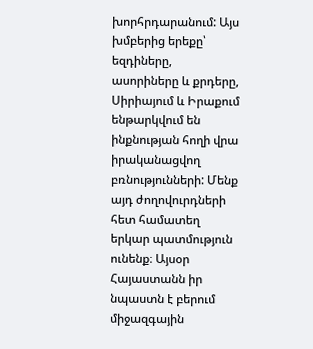խորհրդարանում: Այս խմբերից երեքը՝ եզդիները, ասորիները և քրդերը, Սիրիայում և Իրաքում ենթարկվում են ինքնության հողի վրա իրականացվող բռնությունների: Մենք այդ ժողովուրդների հետ համատեղ երկար պատմություն ունենք։ Այսօր Հայաստանն իր նպաստն է բերում միջազգային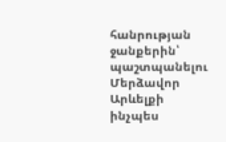հանրության ջանքերին՝ պաշտպանելու Մերձավոր Արևելքի ինչպես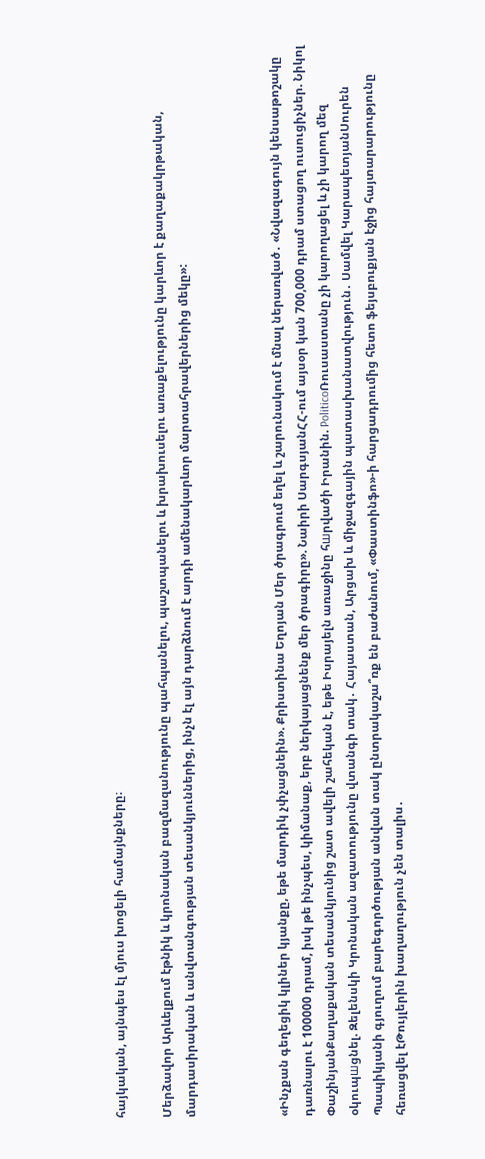հայկական, այնպես էլ մյուս խոցելի համայնքները։

Մերձավոր Արևելքում էթնիկ և կրոնական բազմազանությունը պահպանելու, պաշտպանելու և խրախուսելու առաքելությունը կարևոր է քաղաքակրթական, մարդասիրական և անվտանգության տեսանկյուններից, ինչն էլ այն դարձնում է արդի ամենակարևոր մարտահրավերներից մեկը»:



«Ինչքան գեղեցիկ կլիներ կյանքը, եթե մարդիկ չփչացնեին». Քրիստինա Եղոյան Մեր ծրագրում եղել և շարունակում է մնալ ներառված․ «Նվազագույն կենսաթոշակը դառնալու է 100000 դրամ, իսկ թե ինչպես, կիմանաք, երբ ներկայացնենք մեր ծրագիրը». Նաիրի ՍարգսյանՀՀ-ում այսօր կան 700,000 դրամ ստացող ուսուցիչներ. Նիկոլ ՓաշինյանՔաղաքական տեսանկյունից շատ ավելի շահեկան է, եթե Իսրայելն առաջինը հшրվածի Իրանին. PoliticoՌուսաստանը չի կարողացել և չի կարող մեզ օկուպшցնել. Զելենսկի Կրոնական ազատությունը վտանգի տակ․ Հայաստան, Արցախ և միջազգային պատասխանատվություն․ Սամվել ԿարապետյանՍուրեն Պապիկյանի գյուղում բարեգործության անվան տակ ընտրակաշա՞ռք են բաժանում, «Փաստինֆո»-ի հարցադրումից հետո ֆեյսբուքյան էջից հայտարարությունը հեռացվել էԹույլերին խաղաղություն չեն տալիս․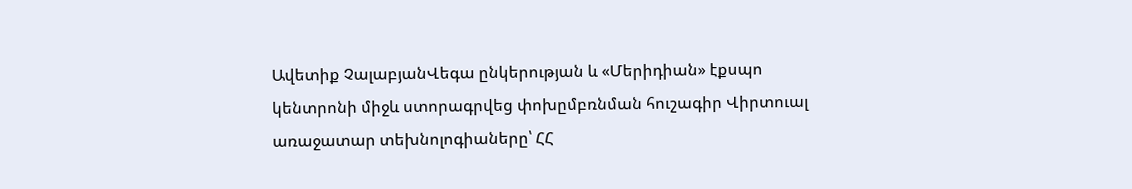Ավետիք ՉալաբյանՎեգա ընկերության և «Մերիդիան» էքսպո կենտրոնի միջև ստորագրվեց փոխըմբռնման հուշագիր Վիրտուալ առաջատար տեխնոլոգիաները՝ ՀՀ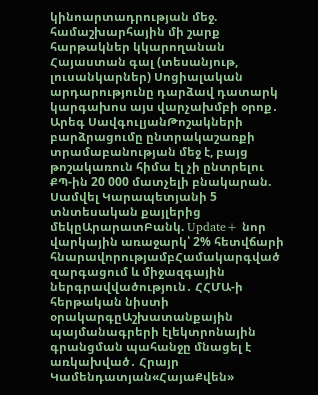կինոարտադրության մեջ. համաշխարհային մի շարք հարթակներ կկարողանան Հայաստան գալ (տեսանյութ, լուսանկարներ) Սոցիալական արդարությունը դարձավ դատարկ կարգախոս այս վարչախմբի օրոք․ Արեգ ՍավգուլյանԹոշակների բարձրացումը ընտրակաշառքի տրամաբանության մեջ է, բայց թոշակառուն հիմա էլ չի ընտրելու ՔՊ-ին 20 000 մատչելի բնակարան. Սամվել Կարապետյանի 5 տնտեսական քայլերից մեկըԱրարատԲանկ. Update+ նոր վարկային առաջարկ՝ 2% հետվճարի հնարավորությամբՀամակարգված զարգացում և միջազգային ներգրավվածություն․ ՀՀՄԱ-ի հերթական նիստի օրակարգըԱշխատանքային պայմանագրերի էլեկտրոնային գրանցման պահանջը մնացել է առկախված․ Հրայր Կամենդատյան«ՀայաՔվեն»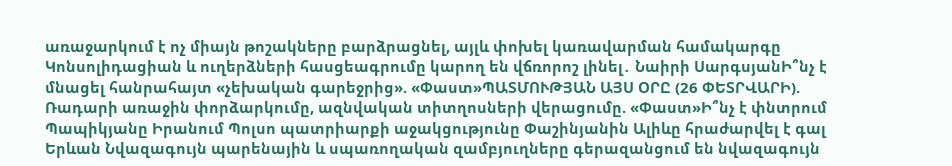առաջարկում է ոչ միայն թոշակները բարձրացնել, այլև փոխել կառավարման համակարգը Կոնսոլիդացիան և ուղերձների հասցեագրումը կարող են վճռորոշ լինել․ Նաիրի ՍարգսյանԻ՞նչ է մնացել հանրահայտ «չեխական գարեջրից». «Փաստ»ՊԱՏՄՈՒԹՅԱՆ ԱՅՍ ՕՐԸ (26 ՓԵՏՐՎԱՐԻ). Ռադարի առաջին փորձարկումը, ազնվական տիտղոսների վերացումը. «Փաստ»Ի՞նչ է փնտրում Պապիկյանը Իրանում Պոլսո պատրիարքի աջակցությունը Փաշինյանին Ալիևը հրաժարվել է գալ Երևան Նվազագույն պարենային և սպառողական զամբյուղները գերազանցում են նվազագույն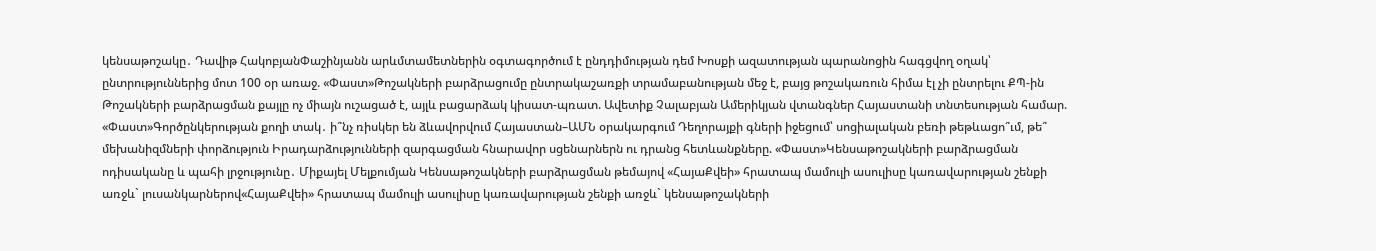կենսաթոշակը․ Դավիթ ՀակոբյանՓաշինյանն արևմտամետներին օգտագործում է ընդդիմության դեմ Խոսքի ազատության պարանոցին հագցվող օղակ՝ ընտրություններից մոտ 100 օր առաջ. «Փաստ»Թոշակների բարձրացումը ընտրակաշառքի տրամաբանության մեջ է, բայց թոշակառուն հիմա էլ չի ընտրելու ՔՊ-ին Թոշակների բարձրացման քայլը ոչ միայն ուշացած է, այլև բացարձակ կիսատ-պռատ. Ավետիք Չալաբյան Ամերիկյան վտանգներ Հայաստանի տնտեսության համար. «Փաստ»Գործընկերության քողի տակ․ ի՞նչ ռիսկեր են ձևավորվում Հայաստան–ԱՄՆ օրակարգում Դեղորայքի գների իջեցում՝ սոցիալական բեռի թեթևացո՞ւմ, թե՞ մեխանիզմների փորձություն Իրադարձությունների զարգացման հնարավոր սցենարներն ու դրանց հետևանքները. «Փաստ»Կենսաթոշակների բարձրացման ոդիսականը և պահի լրջությունը․ Միքայել Մելքումյան Կենսաթոշակների բարձրացման թեմայով «ՀայաՔվեի» հրատապ մամուլի ասուլիսը կառավարության շենքի առջև` լուսանկարներով«ՀայաՔվեի» հրատապ մամուլի ասուլիսը կառավարության շենքի առջև` կենսաթոշակների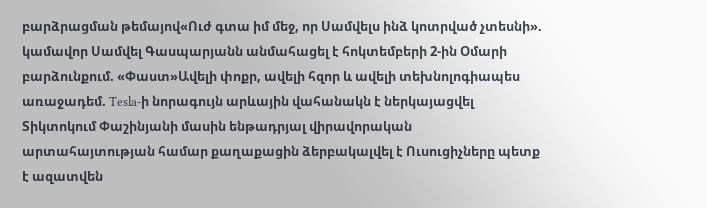բարձրացման թեմայով«Ուժ գտա իմ մեջ, որ Սամվելս ինձ կոտրված չտեսնի». կամավոր Սամվել Գասպարյանն անմահացել է հոկտեմբերի 2-ին Օմարի բարձունքում. «Փաստ»Ավելի փոքր, ավելի հզոր և ավելի տեխնոլոգիապես առաջադեմ. Tesla-ի նորագույն արևային վահանակն է ներկայացվել Տիկտոկում Փաշինյանի մասին ենթադրյալ վիրավորական արտահայտության համար քաղաքացին ձերբակալվել է Ուսուցիչները պետք է ազատվեն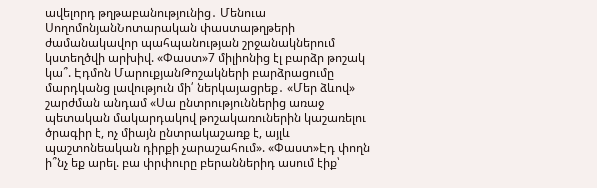ավելորդ թղթաբանությունից․ Մենուա ՍողոմոնյանՆոտարական փաստաթղթերի ժամանակավոր պահպանության շրջանակներում կստեղծվի արխիվ. «Փաստ»7 միլիոնից էլ բարձր թոշակ կա՞. Էդմոն ՄարուքյանԹոշակների բարձրացումը մարդկանց լավություն մի՛ ներկայացրեք․ «Մեր ձևով» շարժման անդամ «Սա ընտրություններից առաջ պետական մակարդակով թոշակառուներին կաշառելու ծրագիր է, ոչ միայն ընտրակաշառք է, այլև պաշտոնեական դիրքի չարաշահում». «Փաստ»Էդ փողն ի՞նչ եք արել. բա փրփուրը բերաններիդ ասում էիք՝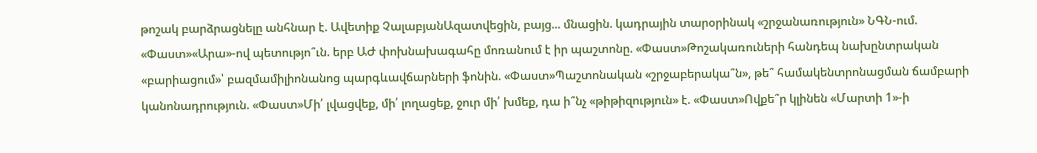թոշակ բարձրացնելը անհնար է. Ավետիք ՉալաբյանԱզատվեցին, բայց... մնացին. կադրային տարօրինակ «շրջանառություն» ՆԳՆ-ում. «Փաստ»«Արա»-ով պետությո՞ւն. երբ ԱԺ փոխնախագահը մոռանում է իր պաշտոնը. «Փաստ»Թոշակառուների հանդեպ նախընտրական «բարիացում»՝ բազմամիլիոնանոց պարգևավճարների ֆոնին. «Փաստ»Պաշտոնական «շրջաբերակա՞ն», թե՞ համակենտրոնացման ճամբարի կանոնադրություն. «Փաստ»Մի՛ լվացվեք, մի՛ լողացեք, ջուր մի՛ խմեք, դա ի՞նչ «թիթիզություն» է. «Փաստ»Ովքե՞ր կլինեն «Մարտի 1»-ի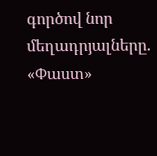գործով նոր մեղադրյալները. «Փաստ»